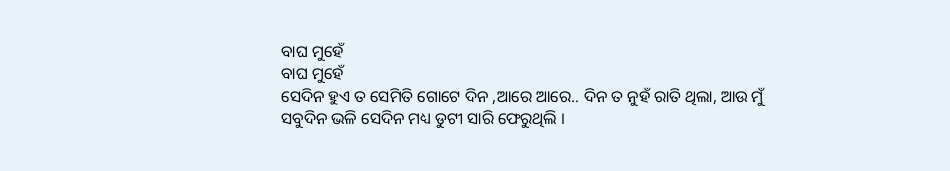ବାଘ ମୁହେଁ
ବାଘ ମୁହେଁ
ସେଦିନ ହୁଏ ତ ସେମିତି ଗୋଟେ ଦିନ ,ଆରେ ଆରେ.. ଦିନ ତ ନୁହଁ ରାତି ଥିଲା, ଆଉ ମୁଁ ସବୁଦିନ ଭଳି ସେଦିନ ମଧ୍ୟ ଡୁଟୀ ସାରି ଫେରୁଥିଲି ।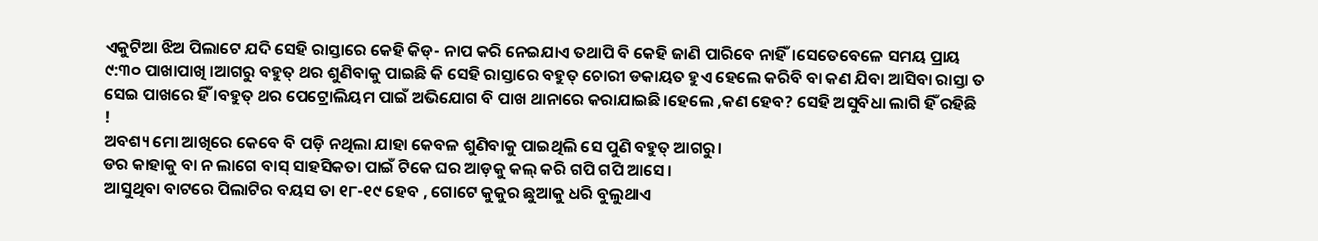ଏକୁଟିଆ ଝିଅ ପିଲାଟେ ଯଦି ସେହି ରାସ୍ତାରେ କେହି କିଡ୍- ନାପ କରି ନେଇଯାଏ ତଥାପି ବି କେହି ଜାଣି ପାରିବେ ନାହିଁ।ସେତେବେଳେ ସମୟ ପ୍ରାୟ ୯:୩୦ ପାଖାପାଖି ।ଆଗରୁ ବହୁତ୍ ଥର ଶୁଣିବାକୁ ପାଇଛି କି ସେହି ରାସ୍ତାରେ ବହୁତ୍ ଚୋରୀ ଡକାୟତ ହୁଏ ହେଲେ କରିବି ବା କଣ ଯିବା ଆସିବା ରାସ୍ତା ତ ସେଇ ପାଖରେ ହିଁ ।ବହୁତ୍ ଥର ପେଟ୍ରୋଲିୟମ ପାଇଁ ଅଭିଯୋଗ ବି ପାଖ ଥାନାରେ କରାଯାଇଛି।ହେଲେ ,କଣ ହେବ? ସେହି ଅସୁବିଧା ଲାଗି ହିଁ ରହିଛି !
ଅବଶ୍ୟ ମୋ ଆଖିରେ କେବେ ବି ପଡ଼ି ନଥିଲା ଯାହା କେବଳ ଶୁଣିବାକୁ ପାଇଥିଲି ସେ ପୁଣି ବହୁତ୍ ଆଗରୁ।
ଡର କାହାକୁ ବା ନ ଲାଗେ ବାସ୍ ସାହସିକତା ପାଇଁ ଟିକେ ଘର ଆଡ଼କୁ କଲ୍ କରି ଗପି ଗପି ଆସେ।
ଆସୁଥିବା ବାଟରେ ପିଲାଟିର ବୟସ ତା ୧୮-୧୯ ହେବ , ଗୋଟେ କୁକୁର ଛୁଆକୁ ଧରି ବୁଲୁଥାଏ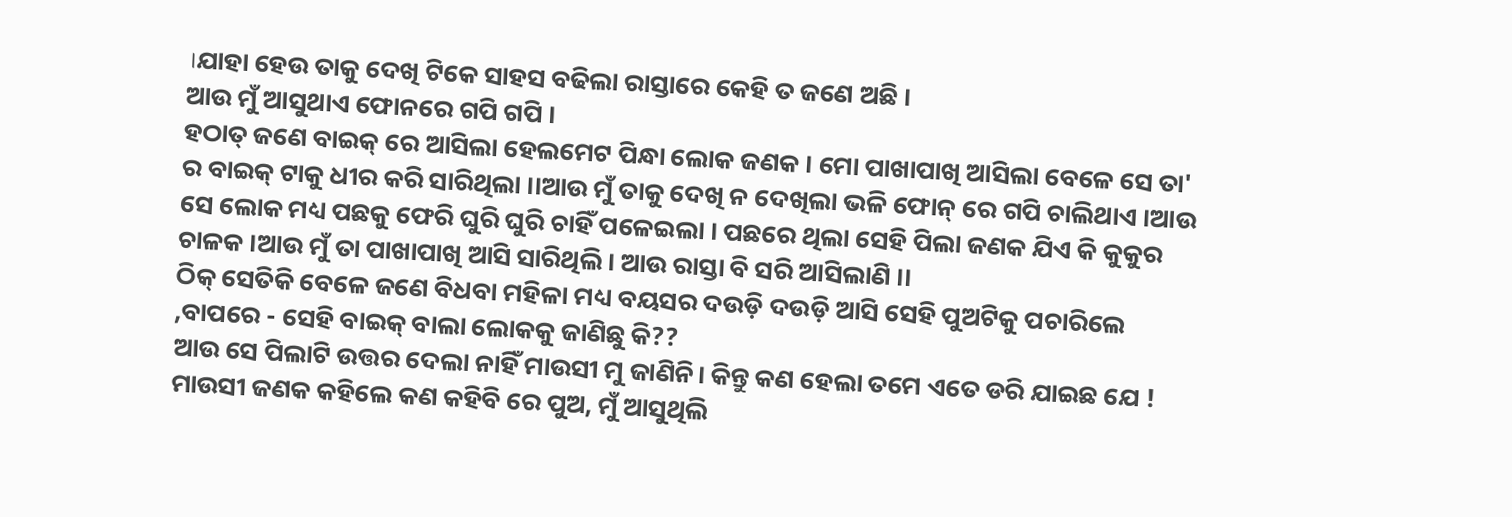।ଯାହା ହେଉ ତାକୁ ଦେଖି ଟିକେ ସାହସ ବଢିଲା ରାସ୍ତାରେ କେହି ତ ଜଣେ ଅଛି ।
ଆଉ ମୁଁ ଆସୁଥାଏ ଫୋନରେ ଗପି ଗପି ।
ହଠାତ୍ ଜଣେ ବାଇକ୍ ରେ ଆସିଲା ହେଲମେଟ ପିନ୍ଧା ଲୋକ ଜଣକ । ମୋ ପାଖାପାଖି ଆସିଲା ବେଳେ ସେ ତା'
ର ବାଇକ୍ ଟାକୁ ଧୀର କରି ସାରିଥିଲା ।।ଆଉ ମୁଁ ତାକୁ ଦେଖି ନ ଦେଖିଲା ଭଳି ଫୋନ୍ ରେ ଗପି ଚାଲିଥାଏ ।ଆଉ ସେ ଲୋକ ମଧ୍ୟ ପଛକୁ ଫେରି ଘୁରି ଘୁରି ଚାହିଁ ପଳେଇଲା । ପଛରେ ଥିଲା ସେହି ପିଲା ଜଣକ ଯିଏ କି କୁକୁର ଚାଳକ ।ଆଉ ମୁଁ ତା ପାଖାପାଖି ଆସି ସାରିଥିଲି। ଆଉ ରାସ୍ତା ବି ସରି ଆସିଲାଣି ।।
ଠିକ୍ ସେତିକି ବେଳେ ଜଣେ ବିଧବା ମହିଳା ମଧ୍ୟ ବୟସର ଦଉଡ଼ି ଦଉଡ଼ି ଆସି ସେହି ପୁଅଟିକୁ ପଚାରିଲେ ,ବାପରେ - ସେହି ବାଇକ୍ ବାଲା ଲୋକକୁ ଜାଣିଛୁ କି??
ଆଉ ସେ ପିଲାଟି ଉତ୍ତର ଦେଲା ନାହିଁ ମାଉସୀ ମୁ ଜାଣିନି। କିନ୍ତୁ କଣ ହେଲା ତମେ ଏତେ ଡରି ଯାଇଛ ଯେ !
ମାଉସୀ ଜଣକ କହିଲେ କଣ କହିବି ରେ ପୁଅ, ମୁଁ ଆସୁଥିଲି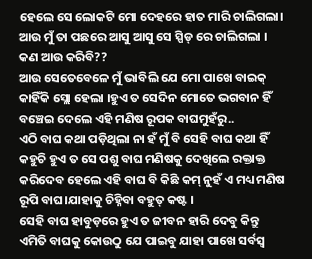ହେଲେ ସେ ଲୋକଟି ମୋ ଦେହରେ ହାତ ମାରି ଚାଲିଗଲା। ଆଉ ମୁଁ ତା ପଛରେ ଆସୁ ଆସୁ ସେ ସ୍ପିଡ୍ ରେ ଚାଲିଗଲା । କଣ ଆଉ କରିବି??
ଆଉ ସେତେବେଳେ ମୁଁ ଭାବିଲି ଯେ ମୋ ପାଖେ ବାଇକ୍ କାହିଁକି ସ୍ଲୋ ହେଲା ।ହୁଏ ତ ସେଦିନ ମୋତେ ଭଗବାନ ହିଁ ବଞ୍ଚେଇ ଦେଲେ ଏହି ମଣିଷ ରୂପକ ବାଘମୁହଁରୁ..
ଏଠି ବାଘ କଥା ପଡ଼ିଥିଲା ନା ହଁ ମୁଁ ବି ସେହି ବାଘ କଥା ହିଁ କହୁଚି ହୁଏ ତ ସେ ପଶୁ ବାଘ ମଣିଷକୁ ଦେଖିଲେ ରକ୍ତାକ୍ତ କରିଦେବ ହେଲେ ଏହି ବାଘ ବି କିଛି କମ୍ ନୁହଁ ଏ ମଧ୍ୟ ମଣିଷ ରୂପି ବାଘ।ଯାହାକୁ ଚିହ୍ନିବା ବହୁତ୍ କଷ୍ଟ ।
ସେହି ବାଘ ହାବୁଡ଼ରେ ହୁଏ ତ ଜୀବନ ହାରି ଦେବୁ କିନ୍ତୁ ଏମିତି ବାଘକୁ କୋଉଠୁ ଯେ ପାଇବୁ ଯାହା ପାଖେ ସର୍ବସ୍ବ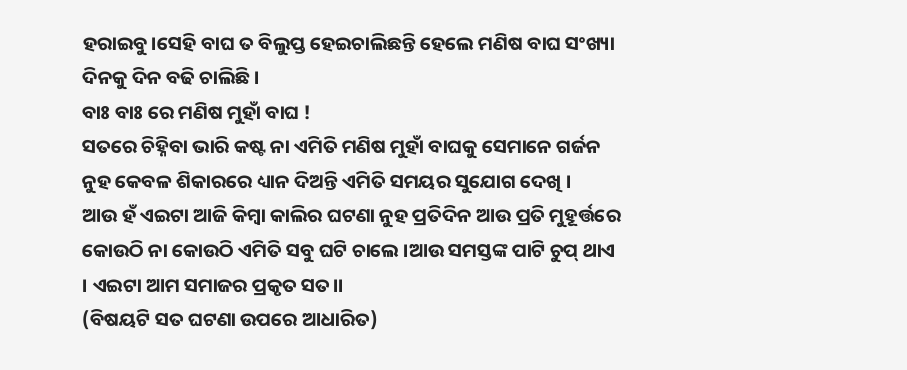ହରାଇବୁ।ସେହି ବାଘ ତ ବିଲୁପ୍ତ ହେଇଚାଲିଛନ୍ତି ହେଲେ ମଣିଷ ବାଘ ସଂଖ୍ୟା ଦିନକୁ ଦିନ ବଢି ଚାଲିଛି।
ବାଃ ବାଃ ରେ ମଣିଷ ମୁହାଁ ବାଘ !
ସତରେ ଚିହ୍ନିବା ଭାରି କଷ୍ଟ ନା ଏମିତି ମଣିଷ ମୁହାଁ ବାଘକୁ ସେମାନେ ଗର୍ଜନ ନୁହ କେବଳ ଶିକାରରେ ଧ୍ୟାନ ଦିଅନ୍ତି ଏମିତି ସମୟର ସୁଯୋଗ ଦେଖି ।
ଆଉ ହଁ ଏଇଟା ଆଜି କିମ୍ବା କାଲିର ଘଟଣା ନୁହ ପ୍ରତିଦିନ ଆଉ ପ୍ରତି ମୁହୂର୍ତ୍ତରେ କୋଉଠି ନା କୋଉଠି ଏମିତି ସବୁ ଘଟି ଚାଲେ ।ଆଉ ସମସ୍ତଙ୍କ ପାଟି ଚୁପ୍ ଥାଏ । ଏଇଟା ଆମ ସମାଜର ପ୍ରକୃତ ସତ।।
(ବିଷୟଟି ସତ ଘଟଣା ଉପରେ ଆଧାରିତ)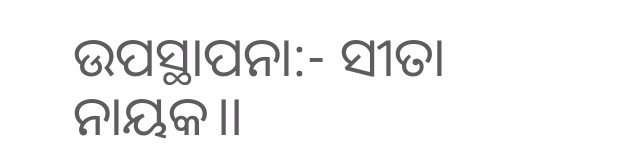ଉପସ୍ଥାପନା:- ସୀତା ନାୟକ।।